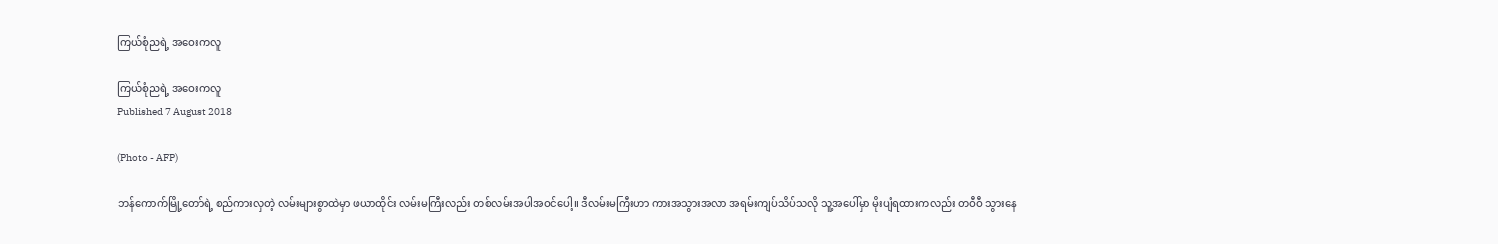ကြယ်စုံညရဲ့ အဝေးကလူ

ကြယ်စုံညရဲ့ အဝေးကလူ
Published 7 August 2018

(Photo - AFP)

ဘန်ကောက်မြို့တော်ရဲ့ စည်ကားလှတဲ့ လမ်းများစွာထဲမှာ ဖယာထိုင်း လမ်းမကြီးလည်း တစ်လမ်းအပါအဝင်ပေါ့။ ဒီလမ်းမကြီးဟာ ကားအသွားအလာ အရမ်းကျပ်သိပ်သလို သူ့အပေါ်မှာ မိုးပျံရထားကလည်း တဝီဝီ သွားနေ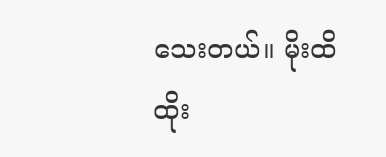သေးတယ်။ မိုးထိ ထိုး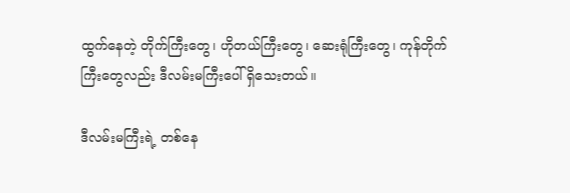ထွက်နေတဲ့ တိုက်ကြီးတွေ၊ ဟိုတယ်ကြီးတွေ၊ ဆေးရုံကြီးတွေ၊ ကုန်တိုက်ကြီးတွေလည်း ဒီလမ်းမကြီးပေါ် ရှိသေးတယ်။

ဒီလမ်းမကြီးရဲ့ တစ်နေ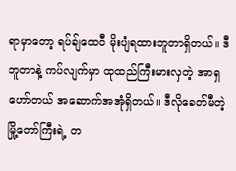ရာမှာတော့ ရပ်ချ်ထေဝီ မိုးပျံရထားဘူတာရှိတယ်။ ဒီဘူတာနဲ့ ကပ်လျက်မှာ ထုထည်ကြီးမားလှတဲ့ အာရှဟော်တယ် အဆောက်အအုံရှိတယ်။ ဒီလိုခေတ်မီတဲ့ မြို့တော်ကြီးရဲ့ တ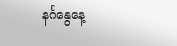နင်္ဂနွေနေ့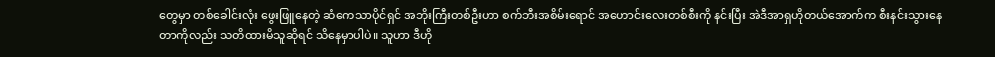တွေမှာ တစ်ခေါင်းလုံး ဖွေးဖြူနေတဲ့ ဆံကေသာပိုင်ရှင် အဘိုးကြီးတစ်ဦးဟာ စက်ဘီးအစိမ်းရောင် အဟောင်းလေးတစ်စီးကို နင်းပြီး အဲဒီအာရှဟိုတယ်အောက်က စီးနင်းသွားနေတာကိုလည်း သတိထားမိသူဆိုရင် သိနေမှာပါပဲ။ သူဟာ ဒီဟို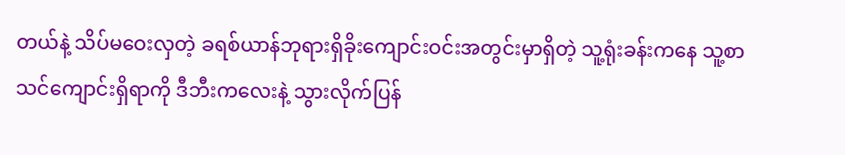တယ်နဲ့ သိပ်မဝေးလှတဲ့ ခရစ်ယာန်ဘုရားရှိခိုးကျောင်းဝင်းအတွင်းမှာရှိတဲ့ သူ့ရုံးခန်းကနေ သူ့စာသင်ကျောင်းရှိရာကို ဒီဘီးကလေးနဲ့ သွားလိုက်ပြန်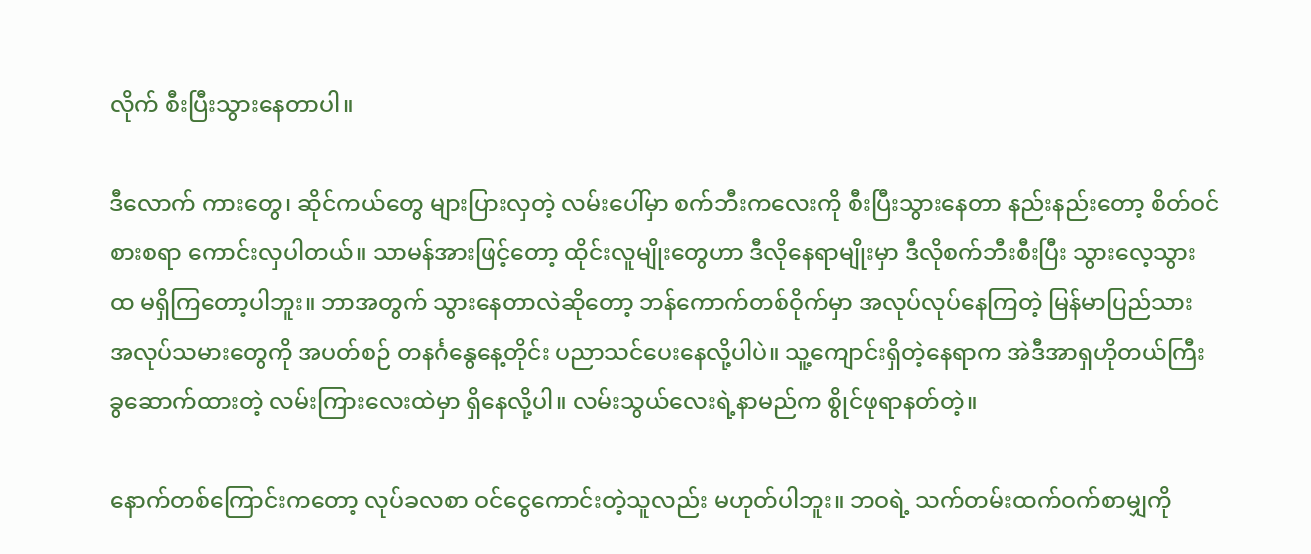လိုက် စီးပြီးသွားနေတာပါ။

ဒီလောက် ကားတွေ၊ ဆိုင်ကယ်တွေ များပြားလှတဲ့ လမ်းပေါ်မှာ စက်ဘီးကလေးကို စီးပြီးသွားနေတာ နည်းနည်းတော့ စိတ်ဝင်စားစရာ ကောင်းလှပါတယ်။ သာမန်အားဖြင့်တော့ ထိုင်းလူမျိုးတွေဟာ ဒီလိုနေရာမျိုးမှာ ဒီလိုစက်ဘီးစီးပြီး သွားလေ့သွားထ မရှိကြတော့ပါဘူး။ ဘာအတွက် သွားနေတာလဲဆိုတော့ ဘန်ကောက်တစ်ဝိုက်မှာ အလုပ်လုပ်နေကြတဲ့ မြန်မာပြည်သား အလုပ်သမားတွေကို အပတ်စဉ် တနင်္ဂနွေနေ့တိုင်း ပညာသင်ပေးနေလို့ပါပဲ။ သူ့ကျောင်းရှိတဲ့နေရာက အဲဒီအာရှဟိုတယ်ကြီး ခွဆောက်ထားတဲ့ လမ်းကြားလေးထဲမှာ ရှိနေလို့ပါ။ လမ်းသွယ်လေးရဲ့နာမည်က စွိုင်ဖုရာနတ်တဲ့။

နောက်တစ်ကြောင်းကတော့ လုပ်ခလစာ ဝင်ငွေကောင်းတဲ့သူလည်း မဟုတ်ပါဘူး။ ဘဝရဲ့ သက်တမ်းထက်ဝက်စာမျှကို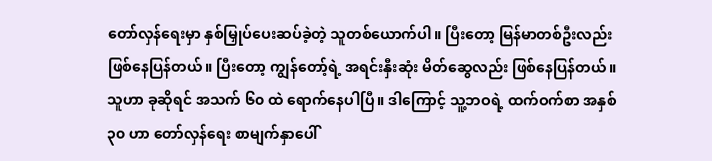တော်လှန်ရေးမှာ နှစ်မြှုပ်ပေးဆပ်ခဲ့တဲ့ သူတစ်ယောက်ပါ။ ပြီးတော့ မြန်မာတစ်ဦးလည်း ဖြစ်နေပြန်တယ်။ ပြီးတော့ ကျွန်တော့်ရဲ့ အရင်းနှီးဆုံး မိတ်ဆွေလည်း ဖြစ်နေပြန်တယ်။ သူဟာ ခုဆိုရင် အသက် ၆၀ ထဲ ရောက်နေပါပြီ။ ဒါကြောင့် သူ့ဘဝရဲ့ ထက်ဝက်စာ အနှစ် ၃၀ ဟာ တော်လှန်ရေး စာမျက်နှာပေါ်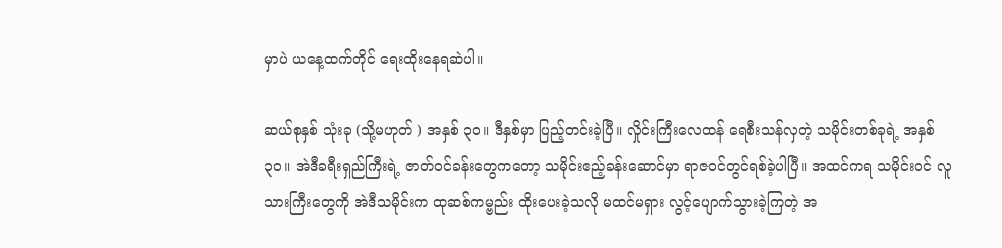မှာပဲ ယနေ့ထက်တိုင် ရေးထိုးနေရဆဲပါ။

ဆယ်စုနှစ် သုံးခု (သို့မဟုတ် ) အနှစ် ၃၀။ ဒီနှစ်မှာ ပြည့်တင်းခဲ့ပြီ။ လှိုင်းကြီးလေထန် ရေစီးသန်လှတဲ့ သမိုင်းတစ်ခုရဲ့ အနှစ် ၃၀။ အဲဒီခရီးရှည်ကြီးရဲ့ ဇာတ်ဝင်ခန်းတွေကတော့ သမိုင်းဧည့်ခန်းဆောင်မှာ ရာဇဝင်တွင်ရစ်ခဲ့ပါပြီ။ အထင်ကရ သမိုင်းဝင် လူသားကြီးတွေကို အဲဒီသမိုင်းက ထုဆစ်ကမ္ဗည်း ထိုးပေးခဲ့သလို မထင်မရှား လွင့်ပျောက်သွားခဲ့ကြတဲ့ အ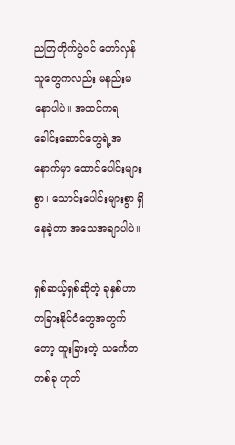ညတြတိုက်ပွဲဝင် တော်လှန်သူတွေကလည်း မနည်းမနောပါပဲ။ အထင်ကရ ခေါင်းဆောင်တွေရဲ့အနောက်မှာ ထောင်ပေါင်းများစွာ၊ သောင်းပေါင်းများစွာ ရှိနေခဲ့တာ အသေအချာပါပဲ။

ရှစ်ဆယ့်ရှစ်ဆိုတဲ့ ခုနှစ်ဟာ တခြားနိုင်ငံတွေအတွက်တော့ ထူးခြားတဲ့ သင်္ကေတတစ်ခု ဟုတ်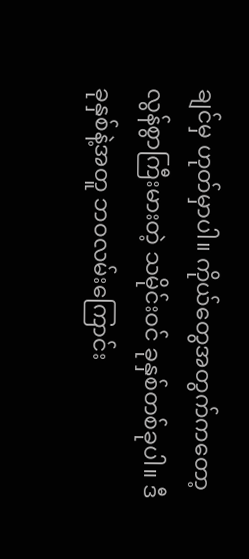ချင်မှ ဟုတ်မှာပါ။ ကိုယ်တွေအတွက်ကတော့ လွန်စွာကြီးမားတဲ့ သမိုင်းဝင် ခုနှစ်တစ်ခုပါ။ ဒီခုနှစ်နဲ့အတူ ဘဝလမ်းကြောင်း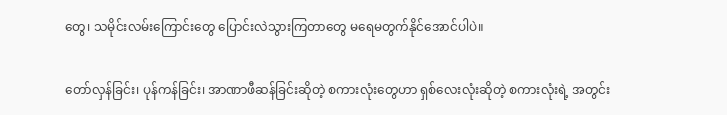တွေ၊ သမိုင်းလမ်းကြောင်းတွေ ပြောင်းလဲသွားကြတာတွေ မရေမတွက်နိုင်အောင်ပါပဲ။

တော်လှန်ခြင်း၊ ပုန်ကန်ခြင်း၊ အာဏာဖီဆန်ခြင်းဆိုတဲ့ စကားလုံးတွေဟာ ရှစ်လေးလုံးဆိုတဲ့ စကားလုံးရဲ့ အတွင်း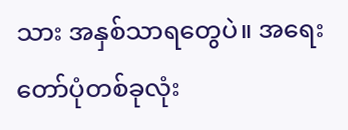သား အနှစ်သာရတွေပဲ။ အရေးတော်ပုံတစ်ခုလုံး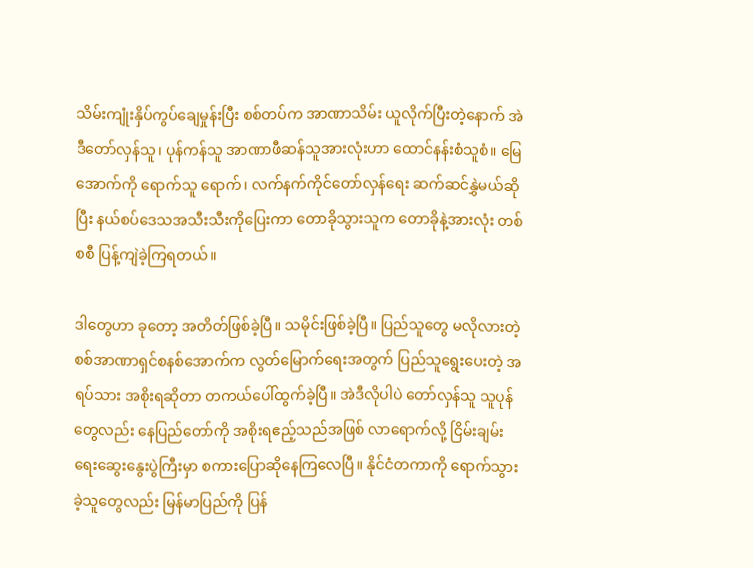သိမ်းကျုံးနှိပ်ကွပ်ချေမှုန်းပြီး စစ်တပ်က အာဏာသိမ်း ယူလိုက်ပြီးတဲ့နောက် အဲဒီတော်လှန်သူ၊ ပုန်ကန်သူ အာဏာဖီဆန်သူအားလုံးဟာ ထောင်နန်းစံသူစံ။ မြေအောက်ကို ရောက်သူ ရောက်၊ လက်နက်ကိုင်တော်လှန်ရေး ဆက်ဆင်နွှဲမယ်ဆိုပြီး နယ်စပ်ဒေသအသီးသီးကိုပြေးကာ တောခိုသွားသူက တောခိုနဲ့အားလုံး တစ်စစီ ပြန့်ကျဲခဲ့ကြရတယ်။

ဒါတွေဟာ ခုတော့ အတိတ်ဖြစ်ခဲ့ပြီ။ သမိုင်းဖြစ်ခဲ့ပြီ။ ပြည်သူတွေ မလိုလားတဲ့ စစ်အာဏာရှင်စနစ်အောက်က လွတ်မြောက်ရေးအတွက် ပြည်သူရွေးပေးတဲ့ အရပ်သား အစိုးရဆိုတာ တကယ်ပေါ်ထွက်ခဲ့ပြီ။ အဲဒီလိုပါပဲ တော်လှန်သူ သူပုန်တွေလည်း နေပြည်တော်ကို အစိုးရဧည့်သည်အဖြစ် လာရောက်လို့ ငြိမ်းချမ်းရေးဆွေးနွေးပွဲကြီးမှာ စကားပြောဆိုနေကြလေပြီ။ နိုင်ငံတကာကို ရောက်သွားခဲ့သူတွေလည်း မြန်မာပြည်ကို ပြန်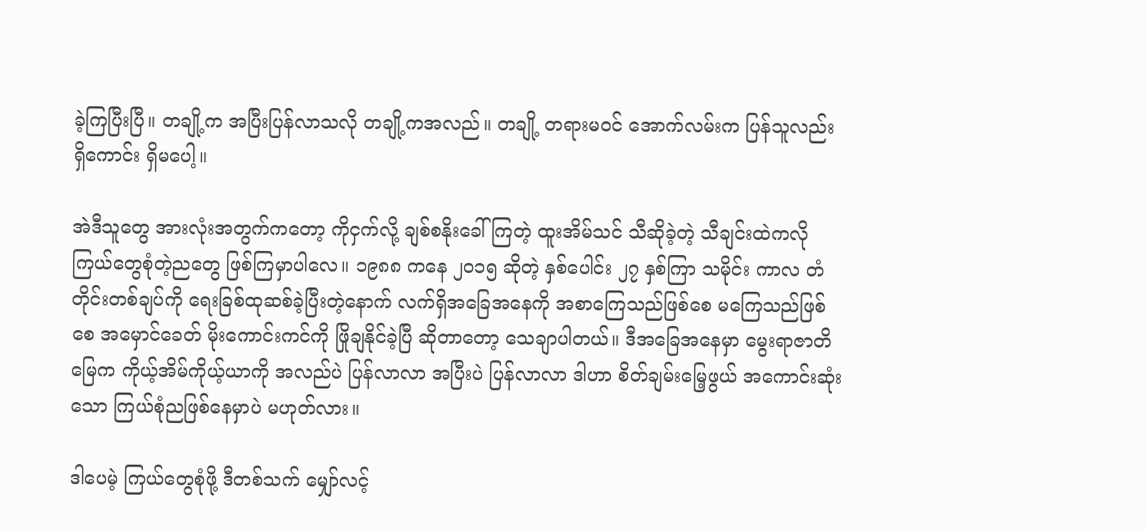ခဲ့ကြပြီးပြီ။ တချို့က အပြီးပြန်လာသလို တချို့ကအလည်။ တချို့ တရားမဝင် အောက်လမ်းက ပြန်သူလည်း ရှိကောင်း ရှိမပေါ့။

အဲဒီသူတွေ အားလုံးအတွက်ကတော့ ကိုငှက်လို့ ချစ်စနိုးခေါ်ကြတဲ့ ထူးအိမ်သင် သီဆိုခဲ့တဲ့ သီချင်းထဲကလို ကြယ်တွေစုံတဲ့ညတွေ ဖြစ်ကြမှာပါလေ။ ၁၉၈၈ ကနေ ၂၀၁၅ ဆိုတဲ့ နှစ်ပေါင်း ၂၇ နှစ်ကြာ သမိုင်း ကာလ တံတိုင်းတစ်ချပ်ကို ရေးခြစ်ထုဆစ်ခဲ့ပြီးတဲ့နောက် လက်ရှိအခြေအနေကို အစာကြေသည်ဖြစ်စေ မကြေသည်ဖြစ်စေ အမှောင်ခေတ် မိုးကောင်းကင်ကို ဖြိုချနိုင်ခဲ့ပြီ ဆိုတာတော့ သေချာပါတယ်။ ဒီအခြေအနေမှာ မွေးရာဇာတိမြေက ကိုယ့်အိမ်ကိုယ့်ယာကို အလည်ပဲ ပြန်လာလာ အပြီးပဲ ပြန်လာလာ ဒါဟာ စိတ်ချမ်းမြေ့ဖွယ် အကောင်းဆုံးသော ကြယ်စုံညဖြစ်နေမှာပဲ မဟုတ်လား။

ဒါပေမဲ့ ကြယ်တွေစုံဖို့ ဒီတစ်သက် မျှော်လင့်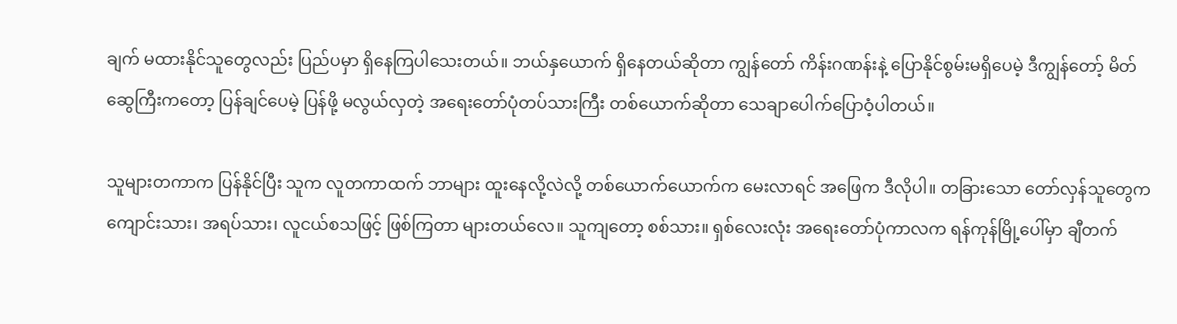ချက် မထားနိုင်သူတွေလည်း ပြည်ပမှာ ရှိနေကြပါသေးတယ်။ ဘယ်နှယောက် ရှိနေတယ်ဆိုတာ ကျွန်တော် ကိန်းဂဏန်းနဲ့ ပြောနိုင်စွမ်းမရှိပေမဲ့ ဒီကျွန်တော့် မိတ်ဆွေကြီးကတော့ ပြန်ချင်ပေမဲ့ ပြန်ဖို့ မလွယ်လှတဲ့ အရေးတော်ပုံတပ်သားကြီး တစ်ယောက်ဆိုတာ သေချာပေါက်ပြောဝံ့ပါတယ်။

သူများတကာက ပြန်နိုင်ပြီး သူက လူတကာထက် ဘာများ ထူးနေလို့လဲလို့ တစ်ယောက်ယောက်က မေးလာရင် အဖြေက ဒီလိုပါ။ တခြားသော တော်လှန်သူတွေက ကျောင်းသား၊ အရပ်သား၊ လူငယ်စသဖြင့် ဖြစ်ကြတာ များတယ်လေ။ သူကျတော့ စစ်သား။ ရှစ်လေးလုံး အရေးတော်ပုံကာလက ရန်ကုန်မြို့ပေါ်မှာ ချီတက်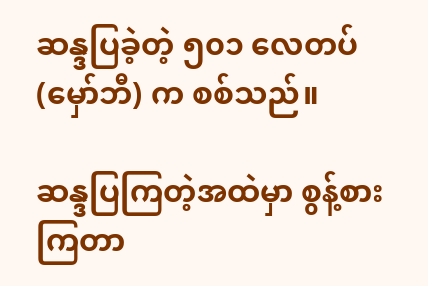ဆန္ဒပြခဲ့တဲ့ ၅၀၁ လေတပ် (မှော်ဘီ) က စစ်သည်။

ဆန္ဒပြကြတဲ့အထဲမှာ စွန့်စားကြတာ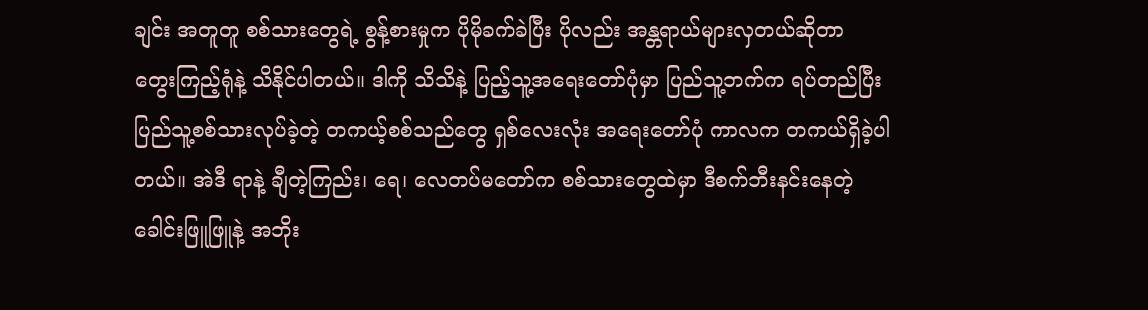ချင်း အတူတူ စစ်သားတွေရဲ့ စွန့်စားမှုက ပိုမိုခက်ခဲပြီး ပိုလည်း အန္တရာယ်များလှတယ်ဆိုတာ တွေးကြည့်ရုံနဲ့ သိနိုင်ပါတယ်။ ဒါကို သိသိနဲ့ ပြည့်သူ့အရေးတော်ပုံမှာ ပြည်သူ့ဘက်က ရပ်တည်ပြီး ပြည်သူ့စစ်သားလုပ်ခဲ့တဲ့ တကယ့်စစ်သည်တွေ ရှစ်လေးလုံး အရေးတော်ပုံ ကာလက တကယ်ရှိခဲ့ပါတယ်။ အဲဒီ ရာနဲ့ ချီတဲ့ကြည်း၊ ရေ၊ လေတပ်မတော်က စစ်သားတွေထဲမှာ ဒီစက်ဘီးနင်းနေတဲ့ ခေါင်းဖြူဖြူနဲ့ အဘိုး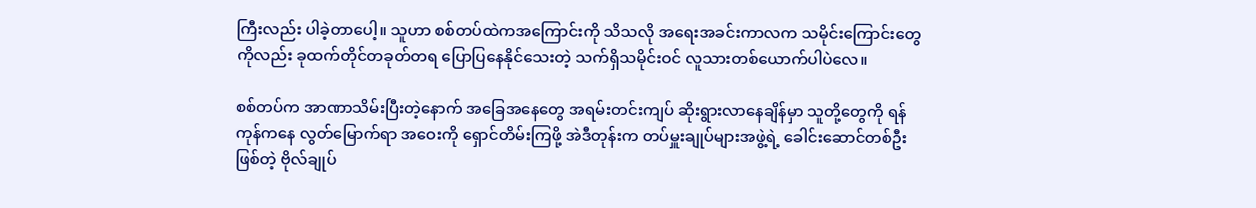ကြီးလည်း ပါခဲ့တာပေါ့။ သူဟာ စစ်တပ်ထဲကအကြောင်းကို သိသလို အရေးအခင်းကာလက သမိုင်းကြောင်းတွေကိုလည်း ခုထက်တိုင်တခုတ်တရ ပြောပြနေနိုင်သေးတဲ့ သက်ရှိသမိုင်းဝင် လူသားတစ်ယောက်ပါပဲလေ။

စစ်တပ်က အာဏာသိမ်းပြီးတဲ့နောက် အခြေအနေတွေ အရမ်းတင်းကျပ် ဆိုးရွားလာနေချိန်မှာ သူတို့တွေကို ရန်ကုန်ကနေ လွတ်မြောက်ရာ အဝေးကို ရှောင်တိမ်းကြဖို့ အဲဒီတုန်းက တပ်မှူးချုပ်များအဖွဲ့ရဲ့ ခေါင်းဆောင်တစ်ဦးဖြစ်တဲ့ ဗိုလ်ချုပ်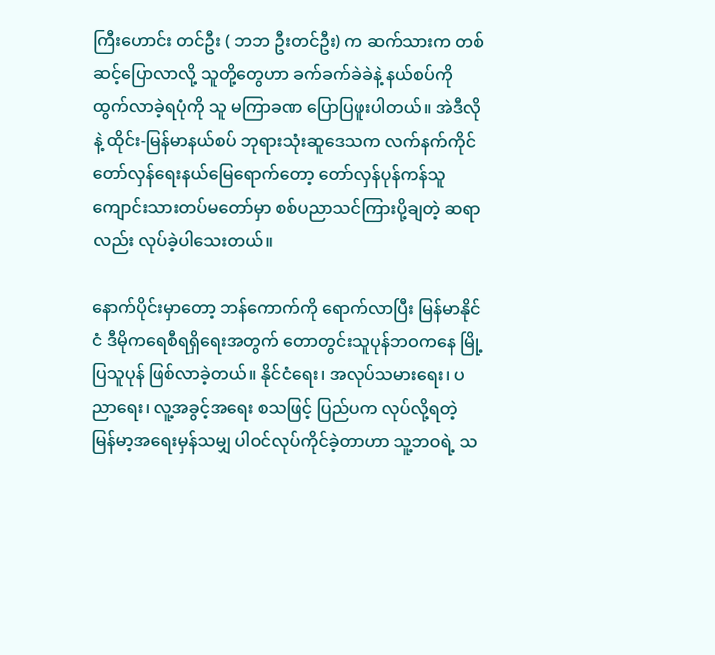ကြီးဟောင်း တင်ဦး ( ဘဘ ဦးတင်ဦး) က ဆက်သားက တစ်ဆင့်ပြောလာလို့ သူတို့တွေဟာ ခက်ခက်ခဲခဲနဲ့ နယ်စပ်ကို ထွက်လာခဲ့ရပုံကို သူ မကြာခဏ ပြောပြဖူးပါတယ်။ အဲဒီလိုနဲ့ ထိုင်း-မြန်မာနယ်စပ် ဘုရားသုံးဆူဒေသက လက်နက်ကိုင် တော်လှန်ရေးနယ်မြေရောက်တော့ တော်လှန်ပုန်ကန်သူ ကျောင်းသားတပ်မတော်မှာ စစ်ပညာသင်ကြားပို့ချတဲ့ ဆရာလည်း လုပ်ခဲ့ပါသေးတယ်။

နောက်ပိုင်းမှာတော့ ဘန်ကောက်ကို ရောက်လာပြီး မြန်မာနိုင်ငံ ဒီမိုကရေစီရရှိရေးအတွက် တောတွင်းသူပုန်ဘဝကနေ မြို့ပြသူပုန် ဖြစ်လာခဲ့တယ်။ နိုင်ငံရေး၊ အလုပ်သမားရေး၊ ပညာရေး၊ လူ့အခွင့်အရေး စသဖြင့် ပြည်ပက လုပ်လို့ရတဲ့ မြန်မာ့အရေးမှန်သမျှ ပါဝင်လုပ်ကိုင်ခဲ့တာဟာ သူ့ဘဝရဲ့ သ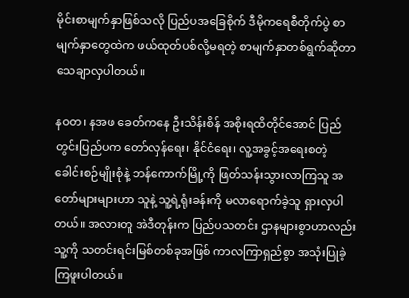မိုင်းစာမျက်နှာဖြစ်သလို ပြည်ပအခြေစိုက် ဒီမိုကရေစီတိုက်ပွဲ စာမျက်နှာတွေထဲက ဖယ်ထုတ်ပစ်လို့မရတဲ့ စာမျက်နှာတစ်ရွက်ဆိုတာ သေချာလှပါတယ်။

နဝတ၊ နအဖ ခေတ်ကနေ ဦးသိန်းစိန် အစိုးရထိတိုင်အောင် ပြည်တွင်းပြည်ပက တော်လှန်ရေး၊ နိုင်ငံရေး၊ လူ့အခွင့်အရေးစတဲ့ ခေါင်းစဉ်မျိုးစုံနဲ့ ဘန်ကောက်မြို့ကို ဖြတ်သန်းသွားလာကြသူ အတော်များများဟာ သူနဲ့ သူ့ရဲ့ရုံးခန်းကို မလာရောက်ခဲ့သူ ရှားလှပါတယ်။ အလားတူ အဲဒီတုန်းက ပြည်ပသတင်း ဌာနများစွာဟာလည်း သူ့ကို သတင်းရင်းမြစ်တစ်ခုအဖြစ် ကာလကြာရှည်စွာ အသုံးပြုခဲ့ကြဖူးပါတယ်။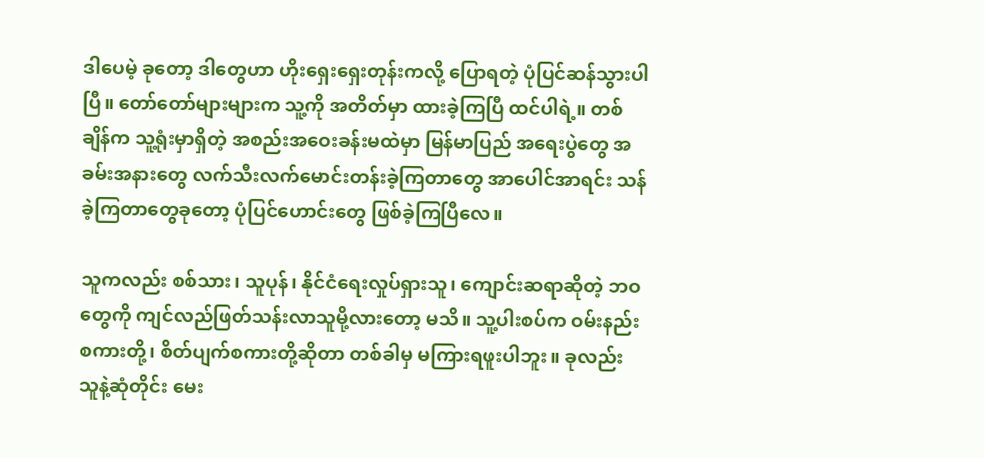ဒါပေမဲ့ ခုတော့ ဒါတွေဟာ ဟိုးရှေးရှေးတုန်းကလို့ ပြောရတဲ့ ပုံပြင်ဆန်သွားပါပြီ။ တော်တော်များများက သူ့ကို အတိတ်မှာ ထားခဲ့ကြပြီ ထင်ပါရဲ့။ တစ်ချိန်က သူ့ရုံးမှာရှိတဲ့ အစည်းအဝေးခန်းမထဲမှာ မြန်မာပြည် အရေးပွဲတွေ အခမ်းအနားတွေ လက်သီးလက်မောင်းတန်းခဲ့ကြတာတွေ အာပေါင်အာရင်း သန်ခဲ့ကြတာတွေခုတော့ ပုံပြင်ဟောင်းတွေ ဖြစ်ခဲ့ကြပြီလေ။

သူကလည်း စစ်သား၊ သူပုန်၊ နိုင်ငံရေးလှုပ်ရှားသူ၊ ကျောင်းဆရာဆိုတဲ့ ဘဝတွေကို ကျင်လည်ဖြတ်သန်းလာသူမို့လားတော့ မသိ။ သူ့ပါးစပ်က ဝမ်းနည်းစကားတို့၊ စိတ်ပျက်စကားတို့ဆိုတာ တစ်ခါမှ မကြားရဖူးပါဘူး။ ခုလည်း သူနဲ့ဆုံတိုင်း မေး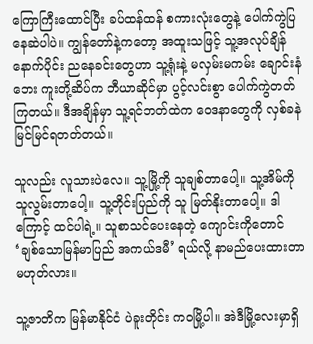ကြောကြီးထောင်ပြီး ခပ်ထန်ထန် စကားလုံးတွေနဲ့ ပေါက်ကွဲပြနေဆဲပါပဲ။ ကျွန်တော်နဲ့ကတော့ အထူးသဖြင့် သူ့အလုပ်ချိန်နောက်ပိုင်း ညနေခင်းတွေဟာ သူ့ရုံးနဲ့ မလှမ်းမကမ်း ချောင်းနံဘေး ကူးတို့ဆိပ်က ဘီယာဆိုင်မှာ ပွင့်လင်းစွာ ပေါက်ကွဲတတ်ကြတယ်။ ဒီအချိန်မှာ သူ့ရင်ဘတ်ထဲက ဝေဒနာတွေကို လှစ်ခနဲ မြင်မြင်ရတတ်တယ်။

သူလည်း လူသားပဲလေ။ သူ့မြို့ကို သူချစ်တာပေါ့။ သူ့အိမ်ကို သူလွမ်းတာပေါ့။ သူ့တိုင်းပြည်ကို သူ မြတ်နိုးတာပေါ့။ ဒါကြောင့် ထင်ပါရဲ့။ သူစာသင်ပေးနေတဲ့ ကျောင်းကိုတောင် ‘ချစ်သောမြန်မာပြည် အကယ်ဒမီ’ ရယ်လို့ နာမည်ပေးထားတာ မဟုတ်လား။

သူ့ဇာတိက မြန်မာနိုင်ငံ ပဲခူးတိုင်း ကဝမြို့ပါ။ အဲဒီမြို့လေးမှာရှိ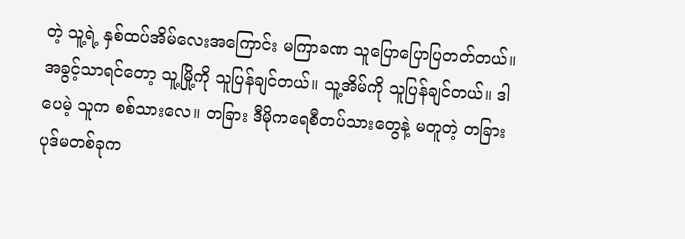တဲ့ သူ့ရဲ့ နှစ်ထပ်အိမ်လေးအကြောင်း မကြာခဏ သူပြောပြောပြတတ်တယ်။ အခွင့်သာရင်တော့ သူ့မြို့ကို သူပြန်ချင်တယ်။ သူ့အိမ်ကို သူပြန်ချင်တယ်။ ဒါပေမဲ့ သူက စစ်သားလေ။ တခြား ဒီမိုကရေစီတပ်သားတွေနဲ့ မတူတဲ့ တခြား ပုဒ်မတစ်ခုက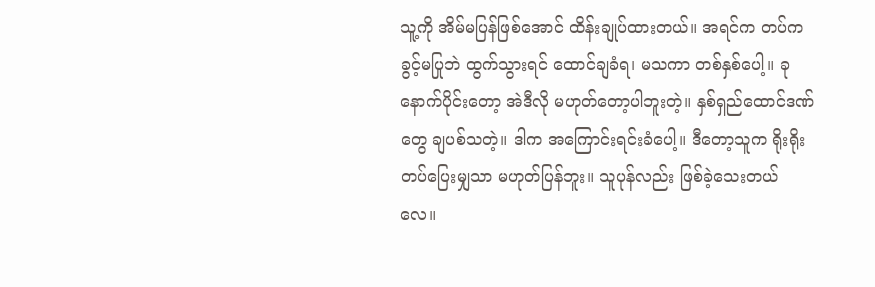သူ့ကို အိမ်မပြန်ဖြစ်အောင် ထိန်းချုပ်ထားတယ်။ အရင်က တပ်ကခွင့်မပြုဘဲ ထွက်သွားရင် ထောင်ချခံရ၊ မသကာ တစ်နှစ်ပေါ့။ ခုနောက်ပိုင်းတော့ အဲဒီလို မဟုတ်တော့ပါဘူးတဲ့။ နှစ်ရှည်ထောင်ဒဏ်တွေ ချပစ်သတဲ့။ ဒါက အကြောင်းရင်းခံပေါ့။ ဒီတော့သူက ရိုးရိုးတပ်ပြေးမျှသာ မဟုတ်ပြန်ဘူး။ သူပုန်လည်း ဖြစ်ခဲ့သေးတယ်လေ။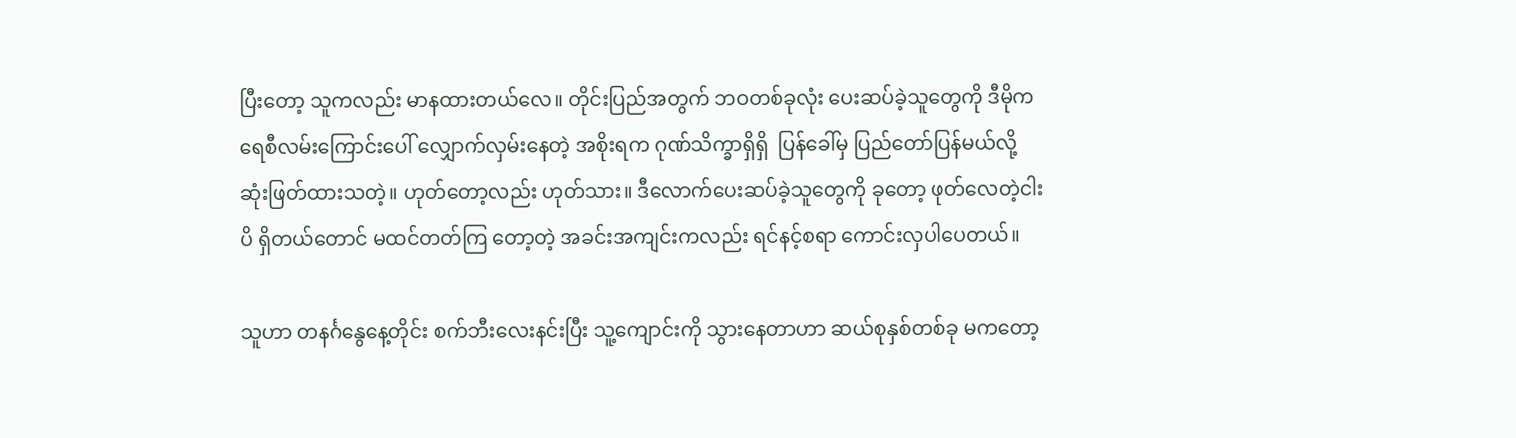ပြီးတော့ သူကလည်း မာနထားတယ်လေ။ တိုင်းပြည်အတွက် ဘဝတစ်ခုလုံး ပေးဆပ်ခဲ့သူတွေကို ဒီမိုကရေစီလမ်းကြောင်းပေါ် လျှောက်လှမ်းနေတဲ့ အစိုးရက ဂုဏ်သိက္ခာရှိရှိ  ပြန်ခေါ်မှ ပြည်တော်ပြန်မယ်လို့ ဆုံးဖြတ်ထားသတဲ့။ ဟုတ်တော့လည်း ဟုတ်သား။ ဒီလောက်ပေးဆပ်ခဲ့သူတွေကို ခုတော့ ဖုတ်လေတဲ့ငါးပိ ရှိတယ်တောင် မထင်တတ်ကြ တော့တဲ့ အခင်းအကျင်းကလည်း ရင်နင့်စရာ ကောင်းလှပါပေတယ်။

သူဟာ တနင်္ဂနွေနေ့တိုင်း စက်ဘီးလေးနင်းပြီး သူ့ကျောင်းကို သွားနေတာဟာ ဆယ်စုနှစ်တစ်ခု မကတော့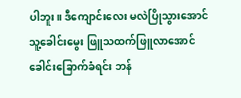ပါဘူး။ ဒီကျောင်းလေး မလဲပြိုသွားအောင် သူ့ခေါင်းမွေး ဖြူသထက်ဖြူလာအောင် ခေါင်းခြောက်ခံရင်း ဘန်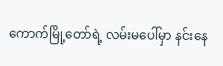ကောက်မြို့တော်ရဲ့ လမ်းမပေါ်မှာ နင်းနေ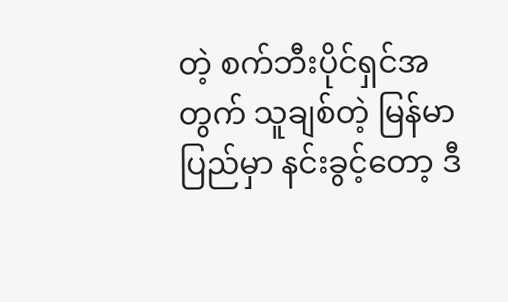တဲ့ စက်ဘီးပိုင်ရှင်အတွက် သူချစ်တဲ့ မြန်မာပြည်မှာ နင်းခွင့်တော့ ဒီ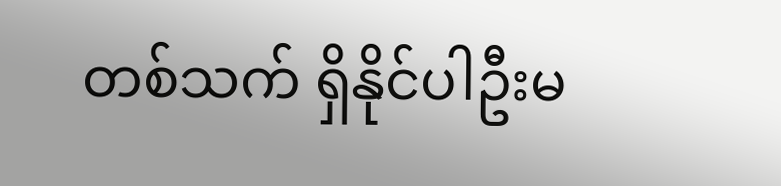တစ်သက် ရှိနိုင်ပါဦးမ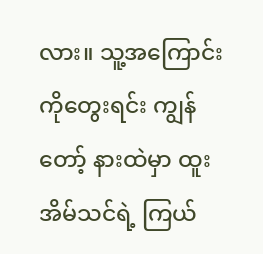လား။ သူ့အကြောင်းကိုတွေးရင်း ကျွန်တော့် နားထဲမှာ ထူးအိမ်သင်ရဲ့ ကြယ်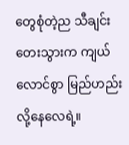တွေစုံတဲ့ည သီချင်းတေးသွားက ကျယ်လောင်စွာ မြည်ဟည်းလို့နေလေရဲ့။